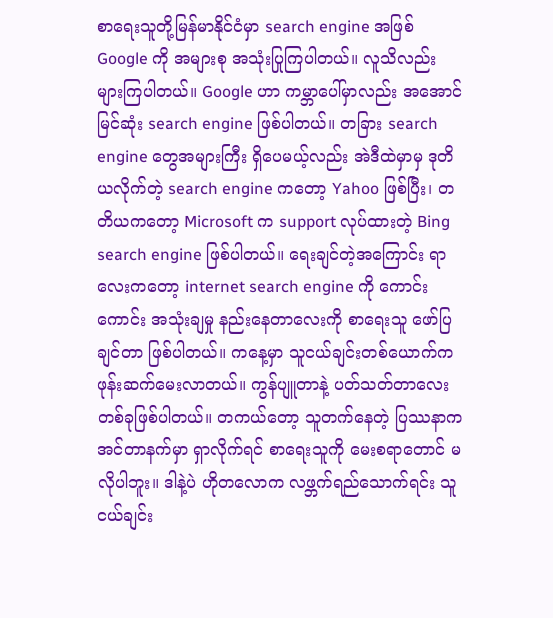စာရေးသူတို့မြန်မာနိုင်ငံမှာ search engine အဖြစ် Google ကို အများစု အသုံးပြုကြပါတယ်။ လူသိလည်း များကြပါတယ်။ Google ဟာ ကမ္ဘာပေါ်မှာလည်း အအောင်မြင်ဆုံး search engine ဖြစ်ပါတယ်။ တခြား search engine တွေအများကြီး ရှိပေမယ့်လည်း အဲဒီထဲမှာမှ ဒုတိယလိုက်တဲ့ search engine ကတော့ Yahoo ဖြစ်ပြီး၊ တတိယကတော့ Microsoft က support လုပ်ထားတဲ့ Bing search engine ဖြစ်ပါတယ်။ ရေးချင်တဲ့အကြောင်း ရာလေးကတော့ internet search engine ကို ကောင်းကောင်း အသုံးချမှု နည်းနေတာလေးကို စာရေးသူ ဖော်ပြချင်တာ ဖြစ်ပါတယ်။ ကနေ့မှာ သူငယ်ချင်းတစ်ယောက်က ဖုန်းဆက်မေးလာတယ်။ ကွန်ပျူတာနဲ့ ပတ်သတ်တာလေး တစ်ခုဖြစ်ပါတယ်။ တကယ်တော့ သူတက်နေတဲ့ ပြဿနာက အင်တာနက်မှာ ရှာလိုက်ရင် စာရေးသူကို မေးစရာတောင် မလိုပါဘူး။ ဒါနဲ့ပဲ ဟိုတလောက လဖ္ဘက်ရည်သောက်ရင်း သူငယ်ချင်း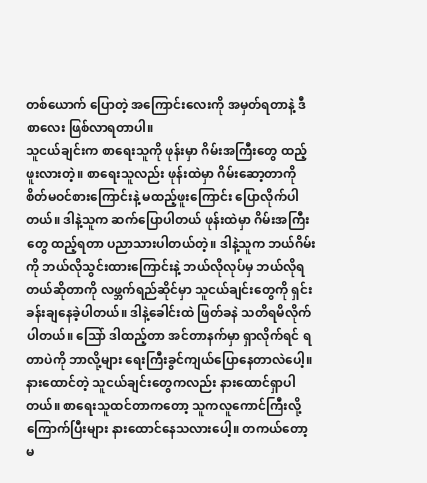တစ်ယောက် ပြောတဲ့ အကြောင်းလေးကို အမှတ်ရတာနဲ့ ဒီစာလေး ဖြစ်လာရတာပါ။
သူငယ်ချင်းက စာရေးသူကို ဖုန်းမှာ ဂိမ်းအကြီးတွေ ထည့်ဖူးလားတဲ့။ စာရေးသူလည်း ဖုန်းထဲမှာ ဂိမ်းဆော့တာကို စိတ်မဝင်စားကြောင်းနဲ့ မထည့်ဖူးကြောင်း ပြောလိုက်ပါတယ်။ ဒါနဲ့သူက ဆက်ပြောပါတယ် ဖုန်းထဲမှာ ဂိမ်းအကြီးတွေ ထည့်ရတာ ပညာသားပါတယ်တဲ့။ ဒါနဲ့သူက ဘယ်ဂိမ်းကို ဘယ်လိုသွင်းထားကြောင်းနဲ့ ဘယ်လိုလုပ်မှ ဘယ်လိုရတယ်ဆိုတာကို လဖ္ဘက်ရည်ဆိုင်မှာ သူငယ်ချင်းတွေကို ရှင်းခန်းချနေခဲ့ပါတယ်။ ဒါနဲ့ခေါင်းထဲ ဖြတ်ခနဲ သတိရမိလိုက်ပါတယ်။ သြော် ဒါထည့်တာ အင်တာနက်မှာ ရှာလိုက်ရင် ရတာပဲကို ဘာလို့များ ရေးကြီးခွင်ကျယ်ပြောနေတာလဲပေါ့။ နားထောင်တဲ့ သူငယ်ချင်းတွေကလည်း နားထောင်ရှာပါတယ်။ စာရေးသူထင်တာကတော့ သူကလူကောင်ကြီးလို့ ကြောက်ပြီးများ နားထောင်နေသလားပေါ့။ တကယ်တော့ မ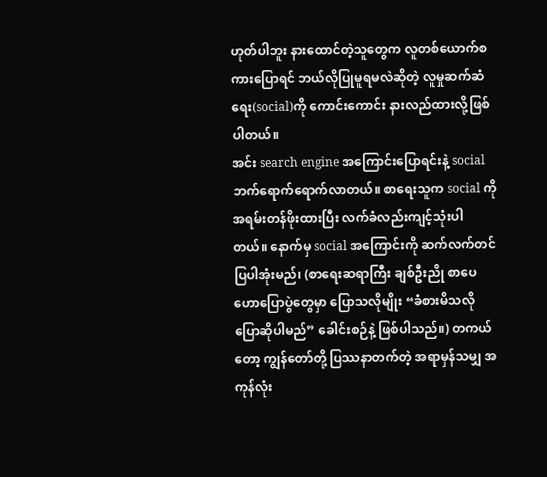ဟုတ်ပါဘူး နားထောင်တဲ့သူတွေက လူတစ်ယောက်စကားပြောရင် ဘယ်လိုပြုမူရမလဲဆိုတဲ့ လူမှုဆက်ဆံရေး(social)ကို ကောင်းကောင်း နားလည်ထားလို့ဖြစ်ပါတယ်။
အင်း search engine အကြောင်းပြောရင်းနဲ့ social ဘက်ရောက်ရောက်လာတယ်။ စာရေးသူက social ကို အရမ်းတန်ဖိုးထားပြီး လက်ခံလည်းကျင့်သုံးပါတယ်။ နောက်မှ social အကြောင်းကို ဆက်လက်တင်ပြပါအုံးမည်၊ (စာရေးဆရာကြီး ချစ်ဦးညို စာပေဟောပြောပွဲတွေမှာ ပြောသလိုမျိုး “ခံစားမိသလို ပြောဆိုပါမည်” ခေါင်းစဉ်နဲ့ ဖြစ်ပါသည်။) တကယ်တော့ ကျွန်တော်တို့ ပြဿနာတက်တဲ့ အရာမှန်သမျှ အကုန်လုံး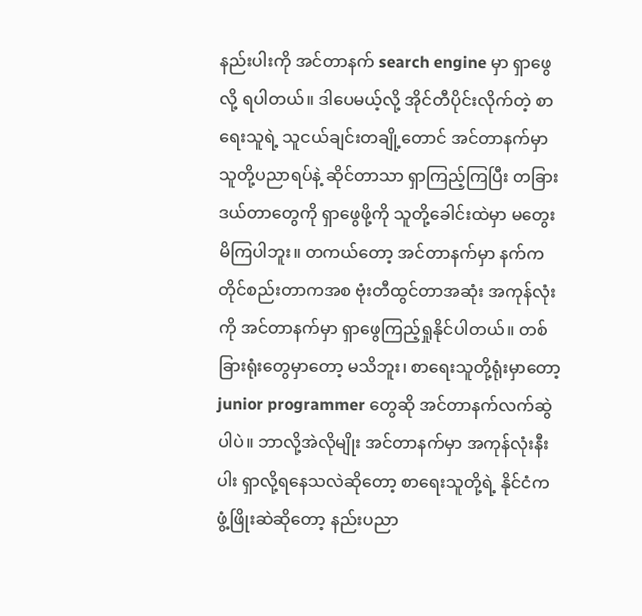နည်းပါးကို အင်တာနက် search engine မှာ ရှာဖွေလို့ ရပါတယ်။ ဒါပေမယ့်လို့ အိုင်တီပိုင်းလိုက်တဲ့ စာရေးသူရဲ့ သူငယ်ချင်းတချို့တောင် အင်တာနက်မှာ သူတို့ပညာရပ်နဲ့ ဆိုင်တာသာ ရှာကြည့်ကြပြီး တခြားဒယ်တာတွေကို ရှာဖွေဖို့ကို သူတို့ခေါင်းထဲမှာ မတွေးမိကြပါဘူး။ တကယ်တော့ အင်တာနက်မှာ နက်ကတိုင်စည်းတာကအစ ဗုံးတီထွင်တာအဆုံး အကုန်လုံးကို အင်တာနက်မှာ ရှာဖွေကြည့်ရှုနိုင်ပါတယ်။ တစ်ခြားရုံးတွေမှာတော့ မသိဘူး၊ စာရေးသူတို့ရုံးမှာတော့ junior programmer တွေဆို အင်တာနက်လက်ဆွဲပါပဲ။ ဘာလို့အဲလိုမျိုး အင်တာနက်မှာ အကုန်လုံးနီးပါး ရှာလို့ရနေသလဲဆိုတော့ စာရေးသူတို့ရဲ့ နိုင်ငံက ဖွံ့ဖြိုးဆဲဆိုတော့ နည်းပညာ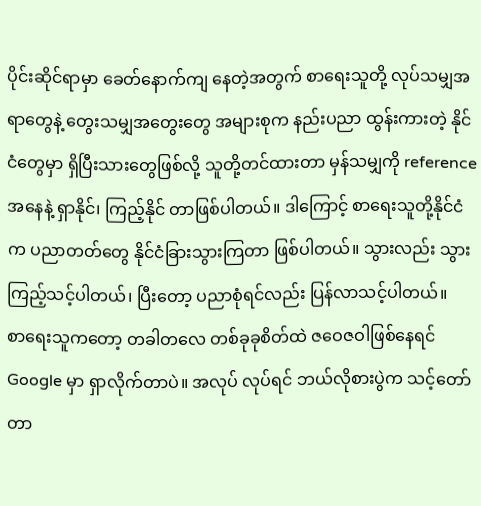ပိုင်းဆိုင်ရာမှာ ခေတ်နောက်ကျ နေတဲ့အတွက် စာရေးသူတို့ လုပ်သမျှအရာတွေနဲ့ တွေးသမျှအတွေးတွေ အများစုက နည်းပညာ ထွန်းကားတဲ့ နိုင်ငံတွေမှာ ရှိပြီးသားတွေဖြစ်လို့ သူတို့တင်ထားတာ မှန်သမျှကို reference အနေနဲ့ ရှာနိုင်၊ ကြည့်နိုင် တာဖြစ်ပါတယ်။ ဒါကြောင့် စာရေးသူတို့နိုင်ငံက ပညာတတ်တွေ နိုင်ငံခြားသွားကြတာ ဖြစ်ပါတယ်။ သွားလည်း သွားကြည့်သင့်ပါတယ်၊ ပြီးတော့ ပညာစုံရင်လည်း ပြန်လာသင့်ပါတယ်။
စာရေးသူကတော့ တခါတလေ တစ်ခုခုစိတ်ထဲ ဇဝေဇဝါဖြစ်နေရင် Google မှာ ရှာလိုက်တာပဲ။ အလုပ် လုပ်ရင် ဘယ်လိုစားပွဲက သင့်တော်တာ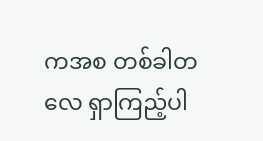ကအစ တစ်ခါတလေ ရှာကြည့်ပါ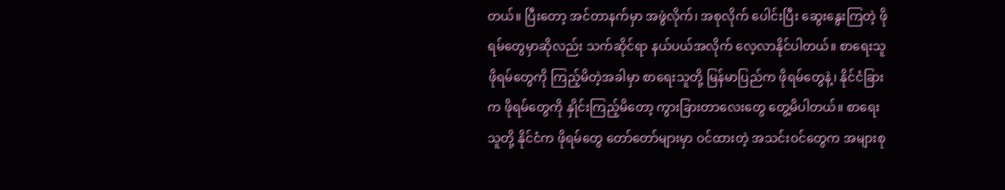တယ်။ ပြီးတော့ အင်တာနက်မှာ အဖွဲလိုက်၊ အစုလိုက် ပေါင်းပြီး ဆွေးနွေးကြတဲ့ ဖိုရမ်တွေမှာဆိုလည်း သက်ဆိုင်ရာ နယ်ပယ်အလိုက် လေ့လာနိုင်ပါတယ်။ စာရေးသူ ဖိုရမ်တွေကို ကြည့်မိတဲ့အခါမှာ စာရေးသူတို့ မြန်မာပြည်က ဖိုရမ်တွေနဲ့၊ နိုင်ငံခြားက ဖိုရမ်တွေကို နှိုင်းကြည့်မိတော့ ကွားခြားတာလေးတွေ တွေ့မိပါတယ်။ စာရေးသူတို့ နိုင်ငံက ဖိုရမ်တွေ တော်တော်များမှာ ဝင်ထားတဲ့ အသင်းဝင်တွေက အများစု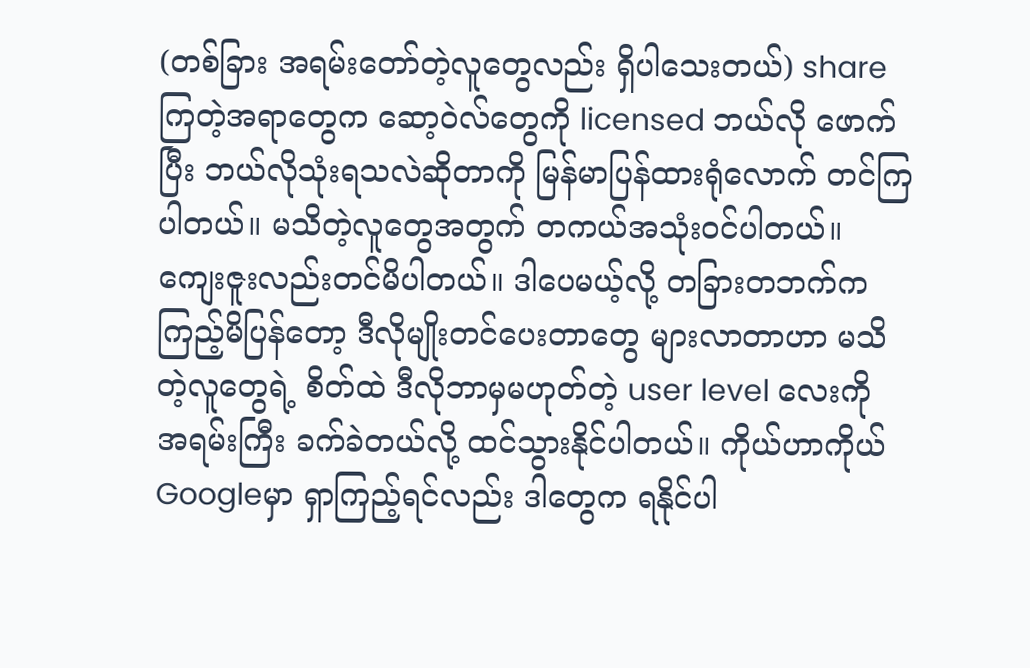(တစ်ခြား အရမ်းတော်တဲ့လူတွေလည်း ရှိပါသေးတယ်) share ကြတဲ့အရာတွေက ဆော့ဝဲလ်တွေကို licensed ဘယ်လို ဖောက်ပြီး ဘယ်လိုသုံးရသလဲဆိုတာကို မြန်မာပြန်ထားရုံလောက် တင်ကြပါတယ်။ မသိတဲ့လူတွေအတွက် တကယ်အသုံးဝင်ပါတယ်။ ကျေးဇူးလည်းတင်မိပါတယ်။ ဒါပေမယ့်လို့ တခြားတဘက်က ကြည့်မိပြန်တော့ ဒီလိုမျိုးတင်ပေးတာတွေ များလာတာဟာ မသိတဲ့လူတွေရဲ့ စိတ်ထဲ ဒီလိုဘာမှမဟုတ်တဲ့ user level လေးကို အရမ်းကြီး ခက်ခဲတယ်လို့ ထင်သွားနိုင်ပါတယ်။ ကိုယ်ဟာကိုယ် Googleမှာ ရှာကြည့်ရင်လည်း ဒါတွေက ရနိုင်ပါ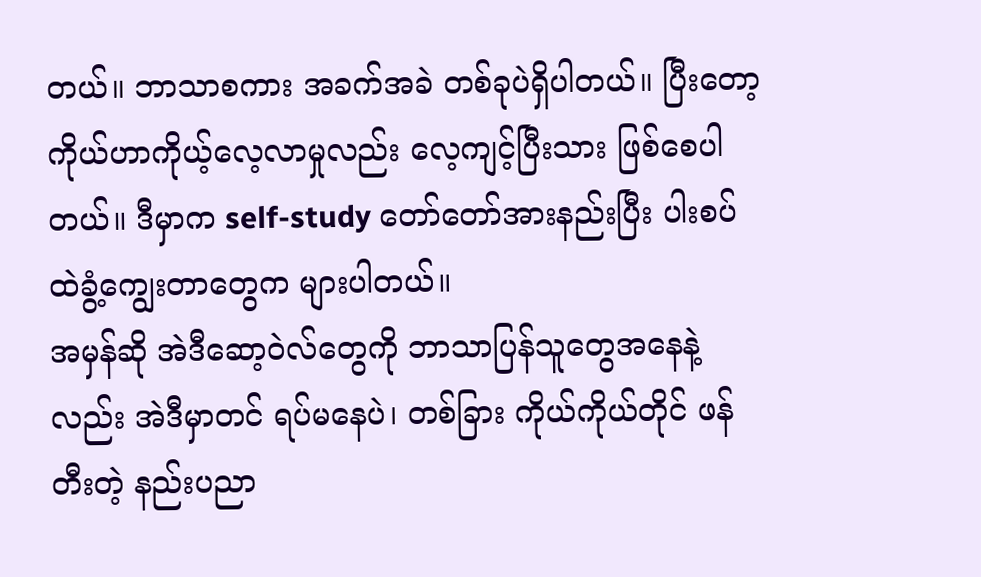တယ်။ ဘာသာစကား အခက်အခဲ တစ်ခုပဲရှိပါတယ်။ ပြီးတော့ ကိုယ်ဟာကိုယ့်လေ့လာမှုလည်း လေ့ကျင့်ပြီးသား ဖြစ်စေပါတယ်။ ဒီမှာက self-study တော်တော်အားနည်းပြီး ပါးစပ်ထဲခွံ့ကျွေးတာတွေက များပါတယ်။
အမှန်ဆို အဲဒီဆော့ဝဲလ်တွေကို ဘာသာပြန်သူတွေအနေနဲ့လည်း အဲဒီမှာတင် ရပ်မနေပဲ၊ တစ်ခြား ကိုယ်ကိုယ်တိုင် ဖန်တီးတဲ့ နည်းပညာ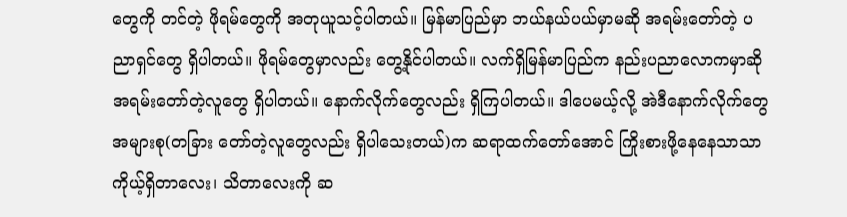တွေကို တင်တဲ့ ဖိုရမ်တွေကို အတုယူသင့်ပါတယ်။ မြန်မာပြည်မှာ ဘယ်နယ်ပယ်မှာမဆို အရမ်းတော်တဲ့ ပညာရှင်တွေ ရှိပါတယ်။ ဖိုရမ်တွေမှာလည်း တွေ့နိုင်ပါတယ်။ လက်ရှိမြန်မာပြည်က နည်းပညာလောကမှာဆို အရမ်းတော်တဲ့လူတွေ ရှိပါတယ်။ နောက်လိုက်တွေလည်း ရှိကြပါတယ်။ ဒါပေမယ့်လို့ အဲဒီနောက်လိုက်တွေ အများစု(တခြား တော်တဲ့လူတွေလည်း ရှိပါသေးတယ်)က ဆရာထက်တော်အောင် ကြိုးစားဖို့နေနေသာသာ ကိုယ့်ရှိတာလေး၊ သိတာလေးကို ဆ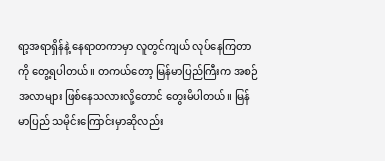ရာ့အရာရှိန်နဲ့ နေရာတကာမှာ လူတွင်ကျယ် လုပ်နေကြတာကို တွေ့ရပါတယ်။ တကယ်တော့ မြန်မာပြည်ကြီးက အစဉ်အလာများ ဖြစ်နေသလားလို့တောင် တွေးမိပါတယ်။ မြန်မာပြည် သမိုင်းကြောင်းမှာဆိုလည်း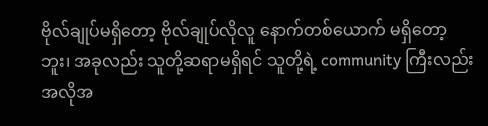ဗိုလ်ချုပ်မရှိတော့ ဗိုလ်ချုပ်လိုလူ နောက်တစ်ယောက် မရှိတော့ဘူး၊ အခုလည်း သူတို့ဆရာမရှိရင် သူတို့ရဲ့ community ကြီးလည်း အလိုအ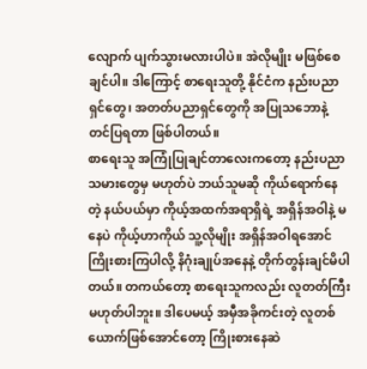လျောက် ပျက်သွားမလားပါပဲ။ အဲလိုမျိုး မဖြစ်စေချင်ပါ။ ဒါကြောင့် စာရေးသူတို့ နိုင်ငံက နည်းပညာရှင်တွေ၊ အတတ်ပညာရှင်တွေကို အပြုသဘောနဲ့ တင်ပြရတာ ဖြစ်ပါတယ်။
စာရေးသူ အကြုံပြုချင်တာလေးကတော့ နည်းပညာသမားတွေမှ မဟုတ်ပဲ ဘယ်သူမဆို ကိုယ်ရောက်နေတဲ့ နယ်ပယ်မှာ ကိုယ့်အထက်အရာရှိရဲ့ အရှိန်အဝါနဲ့ မနေပဲ ကိုယ့်ဟာကိုယ် သူ့လိုမျိုး အရှိန်အဝါရအောင် ကြိုးစားကြပါလို့ နိဂုံးချုပ်အနေနဲ့ တိုက်တွန်းချင်မိပါတယ်။ တကယ်တော့ စာရေးသူကလည်း လူတတ်ကြီးမဟုတ်ပါဘူး။ ဒါပေမယ့် အမှီအခိုကင်းတဲ့ လူတစ်ယောက်ဖြစ်အောင်တော့ ကြိုးစားနေဆဲ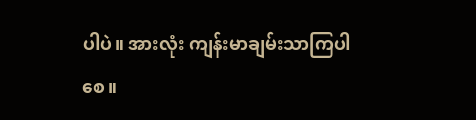ပါပဲ။ အားလုံး ကျန်းမာချမ်းသာကြပါစေ။